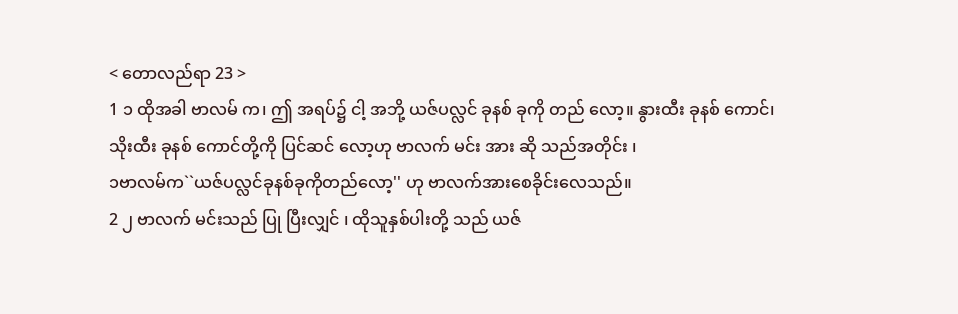< တောလည်ရာ 23 >
1 ၁ ထိုအခါ ဗာလမ် က၊ ဤ အရပ်၌ ငါ့ အဘို့ ယဇ်ပလ္လင် ခုနစ် ခုကို တည် လော့။ နွားထီး ခုနစ် ကောင်၊ သိုးထီး ခုနစ် ကောင်တို့ကို ပြင်ဆင် လော့ဟု ဗာလက် မင်း အား ဆို သည်အတိုင်း ၊
၁ဗာလမ်က``ယဇ်ပလ္လင်ခုနစ်ခုကိုတည်လော့'' ဟု ဗာလက်အားစေခိုင်းလေသည်။
2 ၂ ဗာလက် မင်းသည် ပြု ပြီးလျှင် ၊ ထိုသူနှစ်ပါးတို့ သည် ယဇ်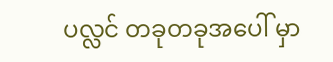ပလ္လင် တခုတခုအပေါ် မှာ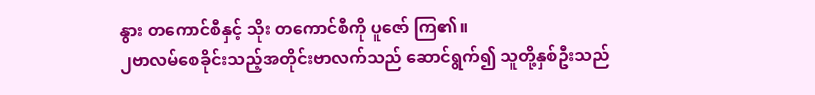နွား တကောင်စီနှင့် သိုး တကောင်စီကို ပူဇော် ကြ၏။
၂ဗာလမ်စေခိုင်းသည့်အတိုင်းဗာလက်သည် ဆောင်ရွက်၍ သူတို့နှစ်ဦးသည်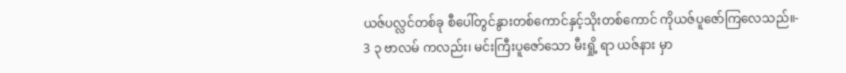ယဇ်ပလ္လင်တစ်ခု စီပေါ်တွင်နွားတစ်ကောင်နှင့်သိုးတစ်ကောင် ကိုယဇ်ပူဇော်ကြလေသည်။-
3 ၃ ဗာလမ် ကလည်း၊ မင်းကြီးပူဇော်သော မီးရှို့ ရာ ယဇ်နား မှာ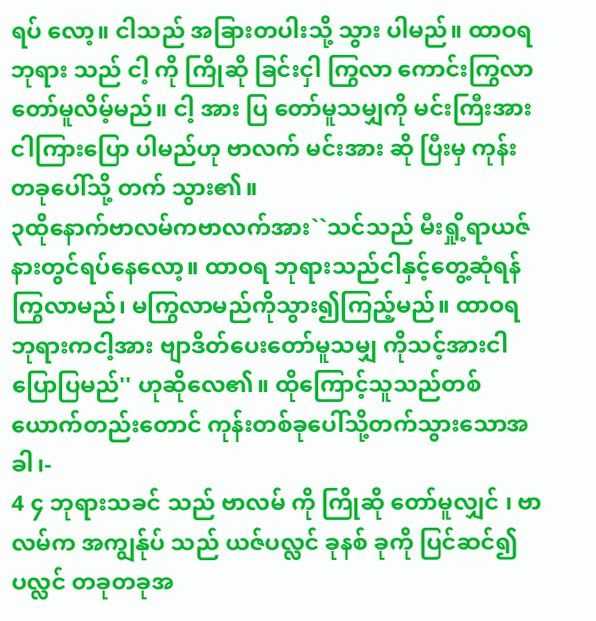ရပ် လော့။ ငါသည် အခြားတပါးသို့ သွား ပါမည်။ ထာဝရဘုရား သည် ငါ့ ကို ကြိုဆို ခြင်းငှါ ကြွလာ ကောင်းကြွလာတော်မူလိမ့်မည်။ ငါ့ အား ပြ တော်မူသမျှကို မင်းကြီးအား ငါကြားပြော ပါမည်ဟု ဗာလက် မင်းအား ဆို ပြီးမှ ကုန်း တခုပေါ်သို့ တက် သွား၏။
၃ထိုနောက်ဗာလမ်ကဗာလက်အား``သင်သည် မီးရှို့ရာယဇ်နားတွင်ရပ်နေလော့။ ထာဝရ ဘုရားသည်ငါနှင့်တွေ့ဆုံရန်ကြွလာမည်၊ မကြွလာမည်ကိုသွား၍ကြည့်မည်။ ထာဝရ ဘုရားကငါ့အား ဗျာဒိတ်ပေးတော်မူသမျှ ကိုသင့်အားငါပြောပြမည်'' ဟုဆိုလေ၏။ ထိုကြောင့်သူသည်တစ်ယောက်တည်းတောင် ကုန်းတစ်ခုပေါ်သို့တက်သွားသောအခါ၊-
4 ၄ ဘုရားသခင် သည် ဗာလမ် ကို ကြိုဆို တော်မူလျှင် ၊ ဗာလမ်က အကျွန်ုပ် သည် ယဇ်ပလ္လင် ခုနစ် ခုကို ပြင်ဆင်၍ ပလ္လင် တခုတခုအ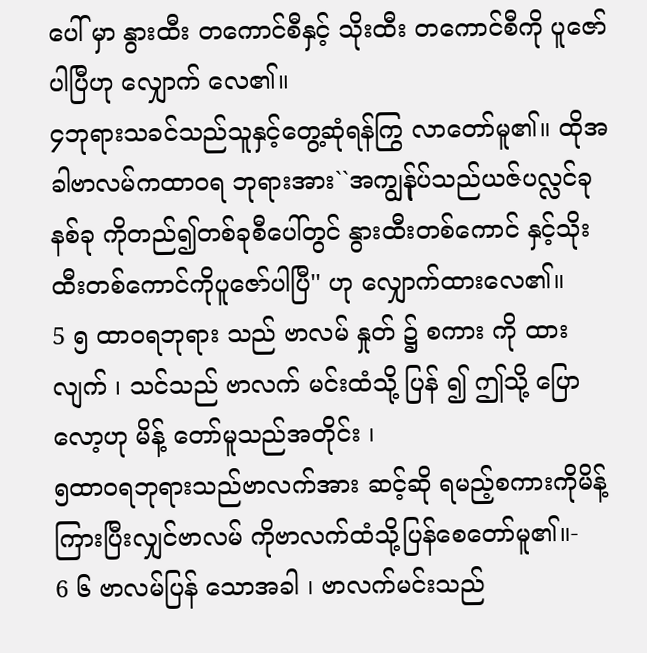ပေါ် မှာ နွားထီး တကောင်စီနှင့် သိုးထီး တကောင်စီကို ပူဇော် ပါပြီဟု လျှောက် လေ၏။
၄ဘုရားသခင်သည်သူနှင့်တွေ့ဆုံရန်ကြွ လာတော်မူ၏။ ထိုအခါဗာလမ်ကထာဝရ ဘုရားအား``အကျွန်ုပ်သည်ယဇ်ပလ္လင်ခုနစ်ခု ကိုတည်၍တစ်ခုစီပေါ်တွင် နွားထီးတစ်ကောင် နှင့်သိုးထီးတစ်ကောင်ကိုပူဇော်ပါပြီ'' ဟု လျှောက်ထားလေ၏။
5 ၅ ထာဝရဘုရား သည် ဗာလမ် နှုတ် ၌ စကား ကို ထား လျက် ၊ သင်သည် ဗာလက် မင်းထံသို့ ပြန် ၍ ဤသို့ ပြော လော့ဟု မိန့် တော်မူသည်အတိုင်း ၊
၅ထာဝရဘုရားသည်ဗာလက်အား ဆင့်ဆို ရမည့်စကားကိုမိန့်ကြားပြီးလျှင်ဗာလမ် ကိုဗာလက်ထံသို့ပြန်စေတော်မူ၏။-
6 ၆ ဗာလမ်ပြန် သောအခါ ၊ ဗာလက်မင်းသည်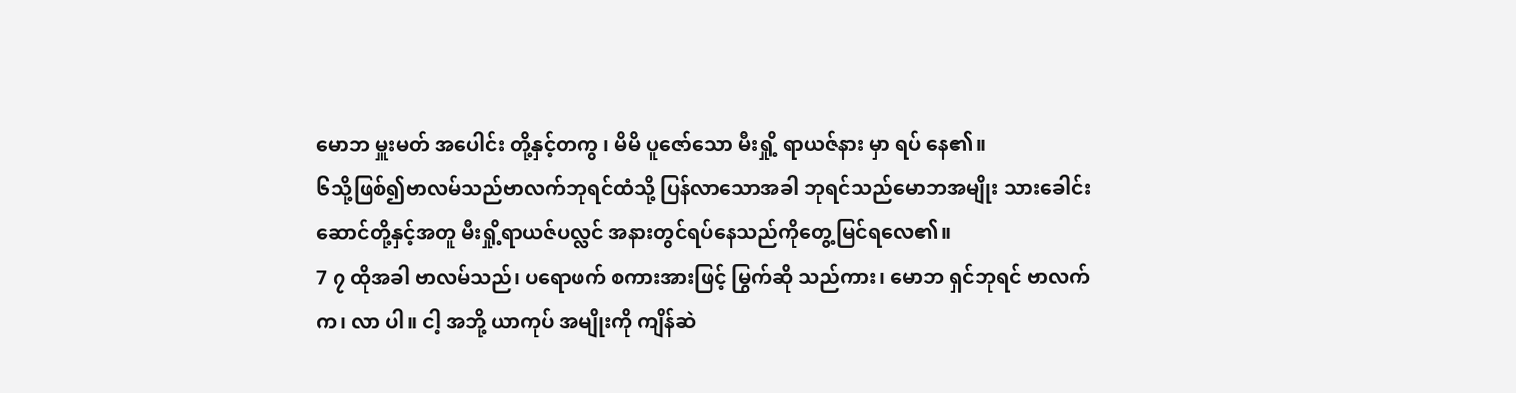မောဘ မှူးမတ် အပေါင်း တို့နှင့်တကွ ၊ မိမိ ပူဇော်သော မီးရှို့ ရာယဇ်နား မှာ ရပ် နေ၏။
၆သို့ဖြစ်၍ဗာလမ်သည်ဗာလက်ဘုရင်ထံသို့ ပြန်လာသောအခါ ဘုရင်သည်မောဘအမျိုး သားခေါင်းဆောင်တို့နှင့်အတူ မီးရှို့ရာယဇ်ပလ္လင် အနားတွင်ရပ်နေသည်ကိုတွေ့မြင်ရလေ၏။
7 ၇ ထိုအခါ ဗာလမ်သည်၊ ပရောဖက် စကားအားဖြင့် မြွက်ဆို သည်ကား၊ မောဘ ရှင်ဘုရင် ဗာလက် က၊ လာ ပါ။ ငါ့ အဘို့ ယာကုပ် အမျိုးကို ကျိန်ဆဲ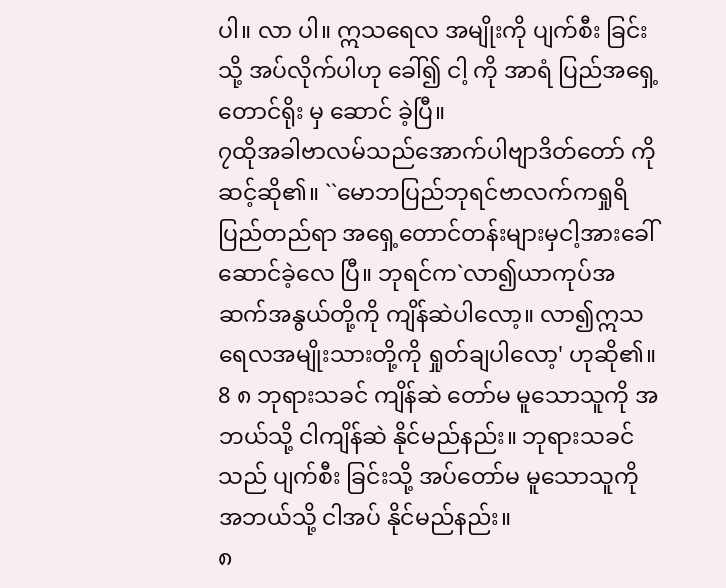ပါ။ လာ ပါ။ ဣသရေလ အမျိုးကို ပျက်စီး ခြင်းသို့ အပ်လိုက်ပါဟု ခေါ်၍ ငါ့ ကို အာရံ ပြည်အရှေ့ တောင်ရိုး မှ ဆောင် ခဲ့ပြီ။
၇ထိုအခါဗာလမ်သည်အောက်ပါဗျာဒိတ်တော် ကိုဆင့်ဆို၏။ ``မောဘပြည်ဘုရင်ဗာလက်ကရှုရိပြည်တည်ရာ အရှေ့တောင်တန်းများမှငါ့အားခေါ်ဆောင်ခဲ့လေ ပြီ။ ဘုရင်က`လာ၍ယာကုပ်အဆက်အနွယ်တို့ကို ကျိန်ဆဲပါလော့။ လာ၍ဣသရေလအမျိုးသားတို့ကို ရှုတ်ချပါလော့' ဟုဆို၏။
8 ၈ ဘုရားသခင် ကျိန်ဆဲ တော်မ မူသောသူကို အဘယ်သို့ ငါကျိန်ဆဲ နိုင်မည်နည်း။ ဘုရားသခင် သည် ပျက်စီး ခြင်းသို့ အပ်တော်မ မူသောသူကို အဘယ်သို့ ငါအပ် နိုင်မည်နည်း။
၈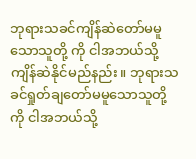ဘုရားသခင်ကျိန်ဆဲတော်မမူသောသူတို့ ကို ငါအဘယ်သို့ကျိန်ဆဲနိုင်မည်နည်း။ ဘုရားသခင်ရှုတ်ချတော်မမူသောသူတို့ကို ငါအဘယ်သို့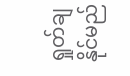ရှုတ်ချနိုင်မည်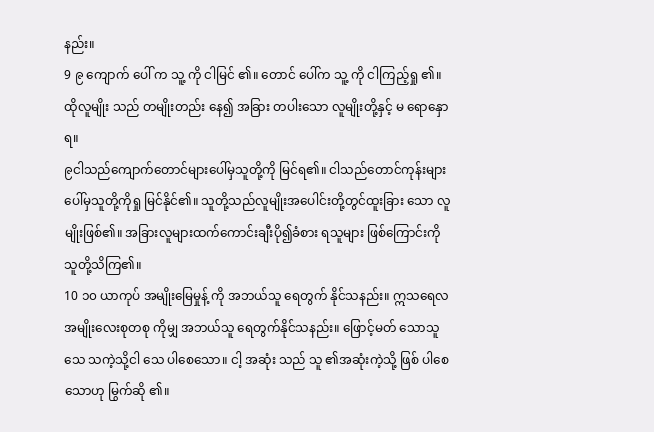နည်း။
9 ၉ ကျောက် ပေါ် က သူ့ ကို ငါမြင် ၏။ တောင် ပေါ်က သူ့ ကို ငါကြည့်ရှု ၏။ ထိုလူမျိုး သည် တမျိုးတည်း နေ၍ အခြား တပါးသော လူမျိုးတို့နှင့် မ ရောနှော ရ။
၉ငါသည်ကျောက်တောင်များပေါ်မှသူတို့ကို မြင်ရ၏။ ငါသည်တောင်ကုန်းများပေါ်မှသူတို့ကိုရှု မြင်နိုင်၏။ သူတို့သည်လူမျိုးအပေါင်းတို့တွင်ထူးခြား သော လူမျိုးဖြစ်၏။ အခြားလူများထက်ကောင်းချီးပို၍ခံစား ရသူများ ဖြစ်ကြောင်းကိုသူတို့သိကြ၏။
10 ၁၀ ယာကုပ် အမျိုးမြေမှုန့် ကို အဘယ်သူ ရေတွက် နိုင်သနည်း။ ဣသရေလ အမျိုးလေးစုတစု ကိုမျှ အဘယ်သူ ရေတွက်နိုင်သနည်း။ ဖြောင့်မတ် သောသူသေ သကဲ့သို့ငါ သေ ပါစေသော။ ငါ့ အဆုံး သည် သူ ၏အဆုံးကဲ့သို့ ဖြစ် ပါစေသောဟု မြွက်ဆို ၏။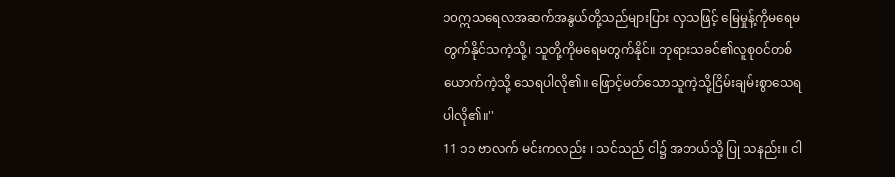၁၀ဣသရေလအဆက်အနွယ်တို့သည်များပြား လှသဖြင့် မြေမှုန့်ကိုမရေမတွက်နိုင်သကဲ့သို့၊ သူတို့ကိုမရေမတွက်နိုင်။ ဘုရားသခင်၏လူစုဝင်တစ်ယောက်ကဲ့သို့ သေရပါလို၏။ ဖြောင့်မတ်သောသူကဲ့သို့ငြိမ်းချမ်းစွာသေရ ပါလို၏။''
11 ၁၁ ဗာလက် မင်းကလည်း ၊ သင်သည် ငါ၌ အဘယ်သို့ ပြု သနည်း။ ငါ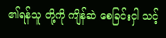၏ရန်သူ တို့ကို ကျိန်ဆဲ စေခြင်းငှါ သင့်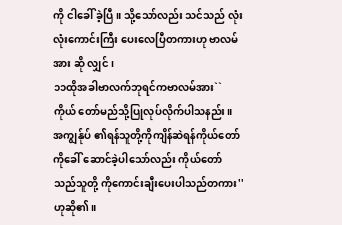ကို ငါခေါ် ခဲ့ပြီ။ သို့သော်လည်း သင်သည် လုံးလုံးကောင်းကြီး ပေးလေပြီတကားဟု ဗာလမ် အား ဆို လျှင် ၊
၁၁ထိုအခါဗာလက်ဘုရင်ကဗာလမ်အား``ကိုယ် တော်မည်သို့ပြုလုပ်လိုက်ပါသနည်း။ အကျွန်ုပ် ၏ရန်သူတို့ကိုကျိန်ဆဲရန်ကိုယ်တော်ကိုခေါ် ဆောင်ခဲ့ပါသော်လည်း ကိုယ်တော်သည်သူတို့ ကိုကောင်းချီးပေးပါသည်တကား'' ဟုဆို၏။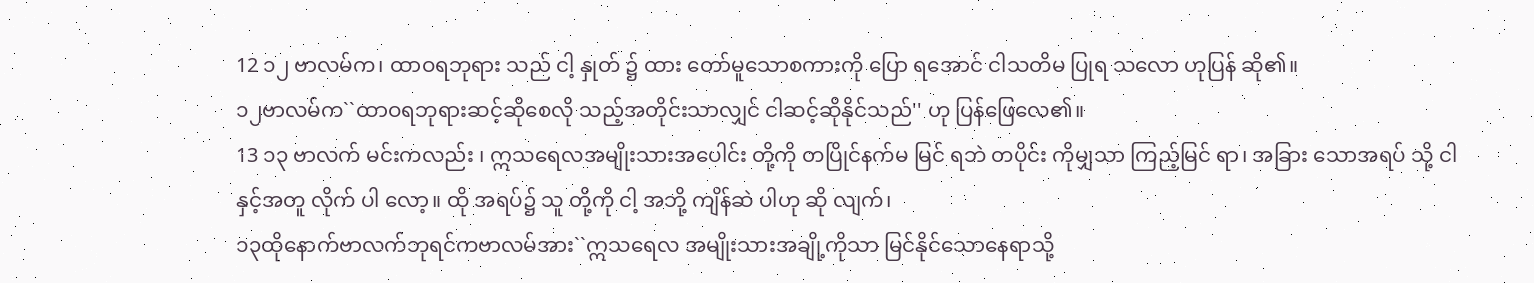12 ၁၂ ဗာလမ်က၊ ထာဝရဘုရား သည် ငါ့ နှုတ် ၌ ထား တော်မူသောစကားကို ပြော ရအောင် ငါသတိမ ပြုရ သလော ဟုပြန် ဆို၏။
၁၂ဗာလမ်က``ထာဝရဘုရားဆင့်ဆိုစေလို သည့်အတိုင်းသာလျှင် ငါဆင့်ဆိုနိုင်သည်'' ဟု ပြန်ဖြေလေ၏။
13 ၁၃ ဗာလက် မင်းကလည်း ၊ ဣသရေလအမျိုးသားအပေါင်း တို့ကို တပြိုင်နက်မ မြင် ရဘဲ တပိုင်း ကိုမျှသာ ကြည့်မြင် ရာ၊ အခြား သောအရပ် သို့ ငါ နှင့်အတူ လိုက် ပါ လော့။ ထို အရပ်၌ သူ တို့ကို ငါ့ အဘို့ ကျိန်ဆဲ ပါဟု ဆို လျက်၊
၁၃ထိုနောက်ဗာလက်ဘုရင်ကဗာလမ်အား``ဣသရေလ အမျိုးသားအချို့ကိုသာ မြင်နိုင်သောနေရာသို့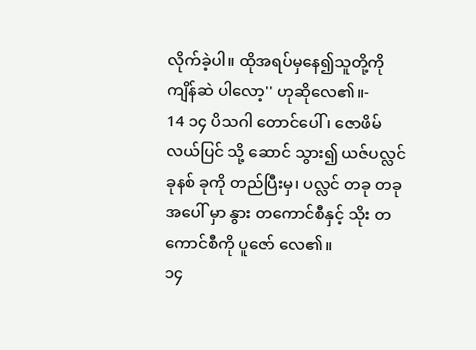လိုက်ခဲ့ပါ။ ထိုအရပ်မှနေ၍သူတို့ကို ကျိန်ဆဲ ပါလော့'' ဟုဆိုလေ၏။-
14 ၁၄ ပိသဂါ တောင်ပေါ် ၊ ဇောဖိမ် လယ်ပြင် သို့ ဆောင် သွား၍ ယဇ်ပလ္လင် ခုနစ် ခုကို တည်ပြီးမှ၊ ပလ္လင် တခု တခုအပေါ် မှာ နွား တကောင်စီနှင့် သိုး တကောင်စီကို ပူဇော် လေ၏။
၁၄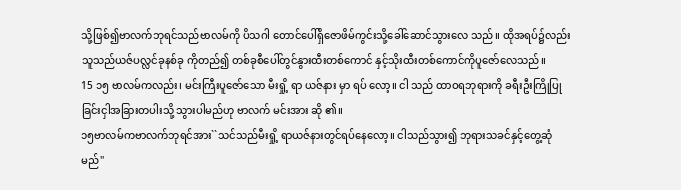သို့ဖြစ်၍ဗာလက်ဘုရင်သည်ဗာလမ်ကို ပိသဂါ တောင်ပေါ်ရှိဇောဖိမ်ကွင်းသို့ခေါ်ဆောင်သွားလေ သည်။ ထိုအရပ်၌လည်းသူသည်ယဇ်ပလ္လင်ခုနစ်ခု ကိုတည်၍ တစ်ခုစီပေါ်တွင်နွားထီးတစ်ကောင် နှင့်သိုးထီးတစ်ကောင်ကိုပူဇော်လေသည်။
15 ၁၅ ဗာလမ်ကလည်း၊ မင်းကြီးပူဇော်သော မီးရှို့ ရာ ယဇ်နား မှာ ရပ် လော့။ ငါ သည် ထာဝရဘုရားကို ခရီးဦးကြိုပြု ခြင်းငှါအခြားတပါးသို့ သွားပါမည်ဟု ဗာလက် မင်းအား ဆို ၏။
၁၅ဗာလမ်ကဗာလက်ဘုရင်အား``သင်သည်မီးရှို့ ရာယဇ်နားတွင်ရပ်နေလော့။ ငါသည်သွား၍ ဘုရားသခင်နှင့်တွေ့ဆုံမည်''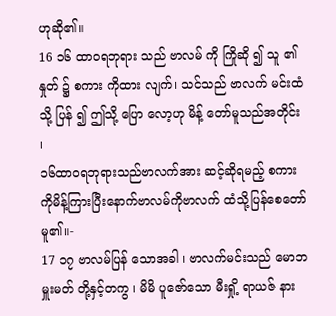ဟုဆို၏။
16 ၁၆ ထာဝရဘုရား သည် ဗာလမ် ကို ကြိုဆို ၍ သူ ၏ နှုတ် ၌ စကား ကိုထား လျက်၊ သင်သည် ဗာလက် မင်းထံသို့ ပြန် ၍ ဤသို့ ပြော လော့ဟု မိန့် တော်မူသည်အတိုင်း ၊
၁၆ထာဝရဘုရားသည်ဗာလက်အား ဆင့်ဆိုရမည့် စကားကိုမိန့်ကြားပြီးနောက်ဗာလမ်ကိုဗာလက် ထံသို့ပြန်စေတော်မူ၏။-
17 ၁၇ ဗာလမ်ပြန် သောအခါ ၊ ဗာလက်မင်းသည် မောဘ မှူးမတ် တို့နှင့်တကွ ၊ မိမိ ပူဇော်သော မီးရှို့ ရာယဇ် နား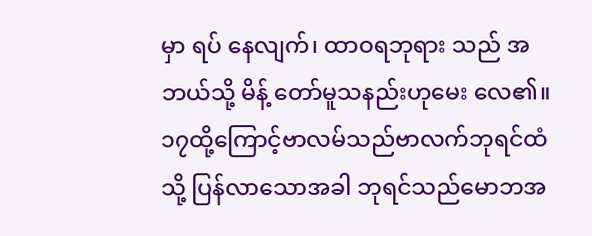မှာ ရပ် နေလျက်၊ ထာဝရဘုရား သည် အဘယ်သို့ မိန့် တော်မူသနည်းဟုမေး လေ၏။
၁၇ထို့ကြောင့်ဗာလမ်သည်ဗာလက်ဘုရင်ထံသို့ ပြန်လာသောအခါ ဘုရင်သည်မောဘအ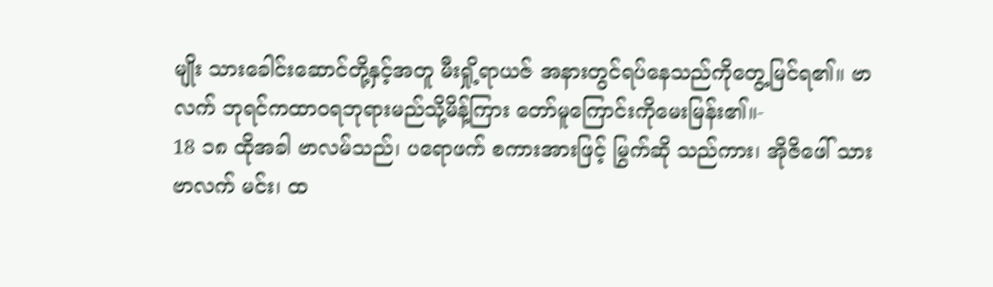မျိုး သားခေါင်းဆောင်တို့နှင့်အတူ မီးရှို့ရာယဇ် အနားတွင်ရပ်နေသည်ကိုတွေ့မြင်ရ၏။ ဗာလက် ဘုရင်ကထာဝရဘုရားမည်သို့မိန့်ကြား တော်မူကြောင်းကိုမေးမြန်း၏။-
18 ၁၈ ထိုအခါ ဗာလမ်သည်၊ ပရောဖက် စကားအားဖြင့် မြွက်ဆို သည်ကား၊ အိုဇိဖေါ် သား ဗာလက် မင်း၊ ထ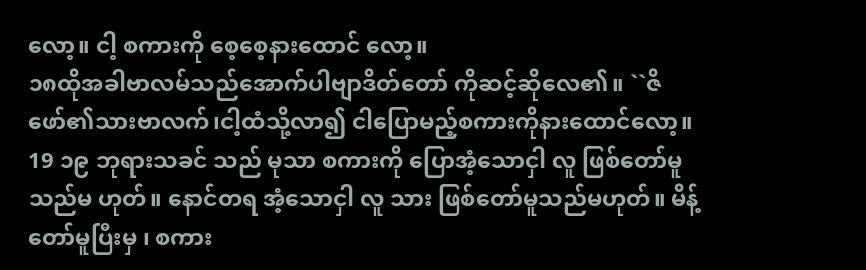လော့။ ငါ့ စကားကို စေ့စေ့နားထောင် လော့။
၁၈ထိုအခါဗာလမ်သည်အောက်ပါဗျာဒိတ်တော် ကိုဆင့်ဆိုလေ၏။ ``ဇိဖော်၏သားဗာလက်၊ငါ့ထံသို့လာ၍ ငါပြောမည့်စကားကိုနားထောင်လော့။
19 ၁၉ ဘုရားသခင် သည် မုသာ စကားကို ပြောအံ့သောငှါ လူ ဖြစ်တော်မူသည်မ ဟုတ်။ နောင်တရ အံ့သောငှါ လူ သား ဖြစ်တော်မူသည်မဟုတ်။ မိန့် တော်မူပြီးမှ ၊ စကား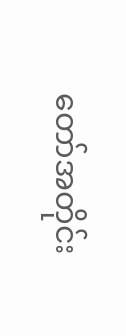တော်အတိုင်း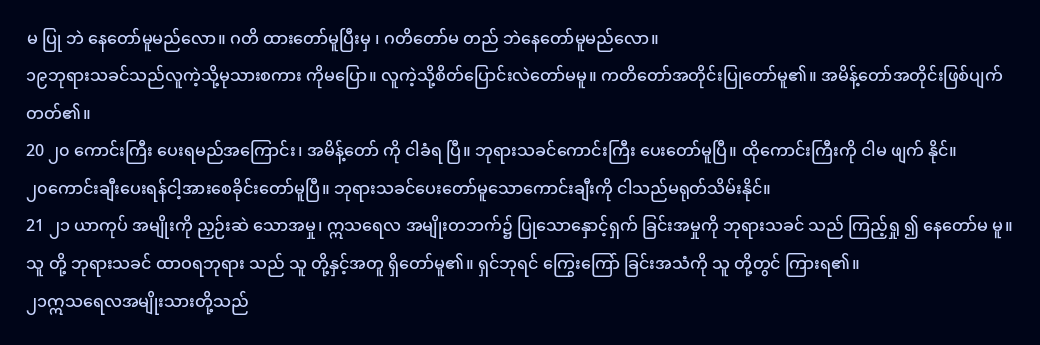မ ပြု ဘဲ နေတော်မူမည်လော။ ဂတိ ထားတော်မူပြီးမှ ၊ ဂတိတော်မ တည် ဘဲနေတော်မူမည်လော။
၁၉ဘုရားသခင်သည်လူကဲ့သို့မုသားစကား ကိုမပြော။ လူကဲ့သို့စိတ်ပြောင်းလဲတော်မမူ။ ကတိတော်အတိုင်းပြုတော်မူ၏။ အမိန့်တော်အတိုင်းဖြစ်ပျက်တတ်၏။
20 ၂၀ ကောင်းကြီး ပေးရမည်အကြောင်း၊ အမိန့်တော် ကို ငါခံရ ပြီ။ ဘုရားသခင်ကောင်းကြီး ပေးတော်မူပြီ။ ထိုကောင်းကြီးကို ငါမ ဖျက် နိုင်။
၂၀ကောင်းချီးပေးရန်ငါ့အားစေခိုင်းတော်မူပြီ။ ဘုရားသခင်ပေးတော်မူသောကောင်းချီးကို ငါသည်မရုတ်သိမ်းနိုင်။
21 ၂၁ ယာကုပ် အမျိုးကို ညှဉ်းဆဲ သောအမှု၊ ဣသရေလ အမျိုးတဘက်၌ ပြုသောနှောင့်ရှက် ခြင်းအမှုကို ဘုရားသခင် သည် ကြည့်ရှု ၍ နေတော်မ မူ။ သူ တို့ ဘုရားသခင် ထာဝရဘုရား သည် သူ တို့နှင့်အတူ ရှိတော်မူ၏။ ရှင်ဘုရင် ကြွေးကြော် ခြင်းအသံကို သူ တို့တွင် ကြားရ၏။
၂၁ဣသရေလအမျိုးသားတို့သည်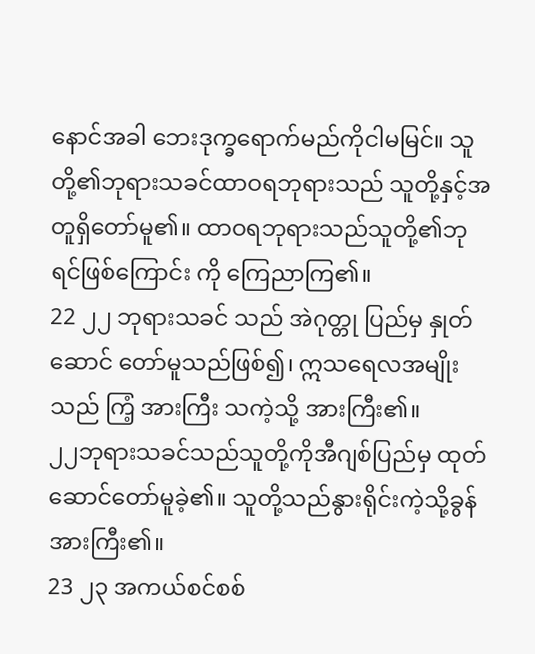နောင်အခါ ဘေးဒုက္ခရောက်မည်ကိုငါမမြင်။ သူတို့၏ဘုရားသခင်ထာဝရဘုရားသည် သူတို့နှင့်အတူရှိတော်မူ၏။ ထာဝရဘုရားသည်သူတို့၏ဘုရင်ဖြစ်ကြောင်း ကို ကြေညာကြ၏။
22 ၂၂ ဘုရားသခင် သည် အဲဂုတ္တု ပြည်မှ နှုတ်ဆောင် တော်မူသည်ဖြစ်၍၊ ဣသရေလအမျိုးသည် ကြံ့ အားကြီး သကဲ့သို့ အားကြီး၏။
၂၂ဘုရားသခင်သည်သူတို့ကိုအီဂျစ်ပြည်မှ ထုတ်ဆောင်တော်မူခဲ့၏။ သူတို့သည်နွားရိုင်းကဲ့သို့ခွန်အားကြီး၏။
23 ၂၃ အကယ်စင်စစ်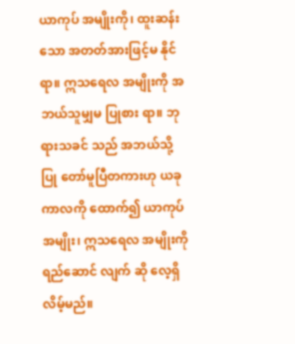ယာကုပ် အမျိုးကို၊ ထူးဆန်း သော အတတ်အားဖြင့်မ နိုင်ရာ။ ဣသရေလ အမျိုးကို အဘယ်သူမျှမ ပြုစား ရာ။ ဘုရားသခင် သည် အဘယ်သို့ ပြု တော်မူပြီတကားဟု ယခု ကာလကို ထောက်၍ ယာကုပ် အမျိုး၊ ဣသရေလ အမျိုးကို ရည်ဆောင် လျက် ဆို လေ့ရှိ လိမ့်မည်။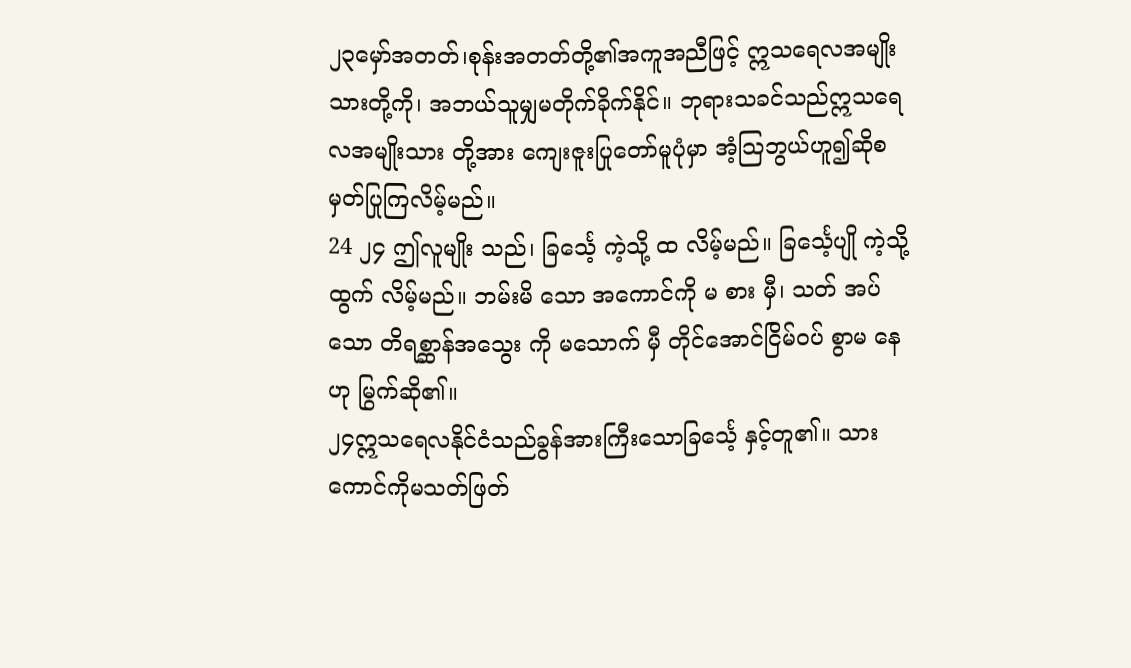၂၃မှော်အတတ်၊စုန်းအတတ်တို့၏အကူအညီဖြင့် ဣသရေလအမျိုးသားတို့ကို၊ အဘယ်သူမျှမတိုက်ခိုက်နိုင်။ ဘုရားသခင်သည်ဣသရေလအမျိုးသား တို့အား ကျေးဇူးပြုတော်မူပုံမှာ အံ့သြဘွယ်ဟူ၍ဆိုစမှတ်ပြုကြလိမ့်မည်။
24 ၂၄ ဤလူမျိုး သည်၊ ခြင်္သေ့ ကဲ့သို့ ထ လိမ့်မည်။ ခြင်္သေ့ပျို ကဲ့သို့ ထွက် လိမ့်မည်။ ဘမ်းမိ သော အကောင်ကို မ စား မှီ၊ သတ် အပ်သော တိရစ္ဆာန်အသွေး ကို မသောက် မှီ တိုင်အောင်ငြိမ်ဝပ် စွာမ နေဟု မြွက်ဆို၏။
၂၄ဣသရေလနိုင်ငံသည်ခွန်အားကြီးသောခြင်္သေ့ နှင့်တူ၏။ သားကောင်ကိုမသတ်ဖြတ်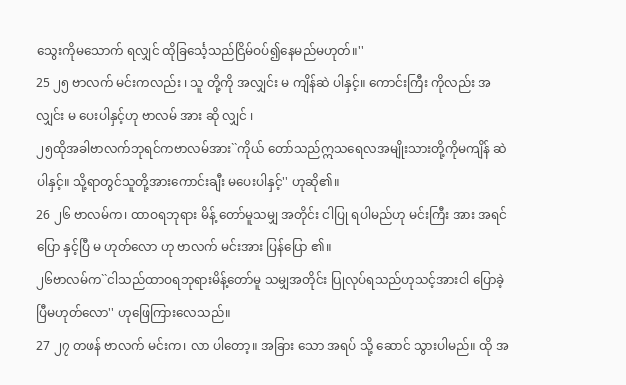သွေးကိုမသောက် ရလျှင် ထိုခြင်္သေ့သည်ငြိမ်ဝပ်၍နေမည်မဟုတ်။''
25 ၂၅ ဗာလက် မင်းကလည်း ၊ သူ တို့ကို အလျှင်း မ ကျိန်ဆဲ ပါနှင့်။ ကောင်းကြီး ကိုလည်း အလျှင်း မ ပေးပါနှင့်ဟု ဗာလမ် အား ဆို လျှင် ၊
၂၅ထိုအခါဗာလက်ဘုရင်ကဗာလမ်အား``ကိုယ် တော်သည်ဣသရေလအမျိုးသားတို့ကိုမကျိန် ဆဲပါနှင့်။ သို့ရာတွင်သူတို့အားကောင်းချီး မပေးပါနှင့်'' ဟုဆို၏။
26 ၂၆ ဗာလမ်က၊ ထာဝရဘုရား မိန့် တော်မူသမျှ အတိုင်း ငါပြု ရပါမည်ဟု မင်းကြီး အား အရင်ပြော နှင့်ပြီ မ ဟုတ်လော ဟု ဗာလက် မင်းအား ပြန်ပြော ၏။
၂၆ဗာလမ်က``ငါသည်ထာဝရဘုရားမိန့်တော်မူ သမျှအတိုင်း ပြုလုပ်ရသည်ဟုသင့်အားငါ ပြောခဲ့ပြီမဟုတ်လော'' ဟုဖြေကြားလေသည်။
27 ၂၇ တဖန် ဗာလက် မင်းက၊ လာ ပါတော့။ အခြား သော အရပ် သို့ ဆောင် သွားပါမည်။ ထို အ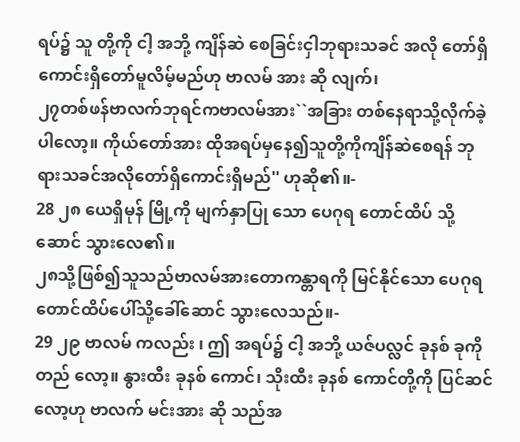ရပ်၌ သူ တို့ကို ငါ့ အဘို့ ကျိန်ဆဲ စေခြင်းငှါဘုရားသခင် အလို တော်ရှိကောင်းရှိတော်မူလိမ့်မည်ဟု ဗာလမ် အား ဆို လျက်၊
၂၇တစ်ဖန်ဗာလက်ဘုရင်ကဗာလမ်အား``အခြား တစ်နေရာသို့လိုက်ခဲ့ပါလော့။ ကိုယ်တော်အား ထိုအရပ်မှနေ၍သူတို့ကိုကျိန်ဆဲစေရန် ဘုရားသခင်အလိုတော်ရှိကောင်းရှိမည်'' ဟုဆို၏။-
28 ၂၈ ယေရှိမုန် မြို့ကို မျက်နှာပြု သော ပေဂုရ တောင်ထိပ် သို့ ဆောင် သွားလေ၏။
၂၈သို့ဖြစ်၍သူသည်ဗာလမ်အားတောကန္တာရကို မြင်နိုင်သော ပေဂုရတောင်ထိပ်ပေါ်သို့ခေါ်ဆောင် သွားလေသည်။-
29 ၂၉ ဗာလမ် ကလည်း ၊ ဤ အရပ်၌ ငါ့ အဘို့ ယဇ်ပလ္လင် ခုနစ် ခုကို တည် လော့။ နွားထီး ခုနစ် ကောင်၊ သိုးထီး ခုနစ် ကောင်တို့ကို ပြင်ဆင် လော့ဟု ဗာလက် မင်းအား ဆို သည်အ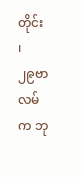တိုင်း ၊
၂၉ဗာလမ်က ဘု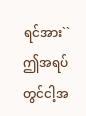ရင်အား``ဤအရပ်တွင်ငါ့အ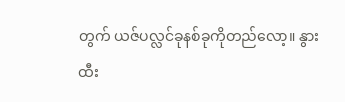တွက် ယဇ်ပလ္လင်ခုနစ်ခုကိုတည်လော့။ နွားထီး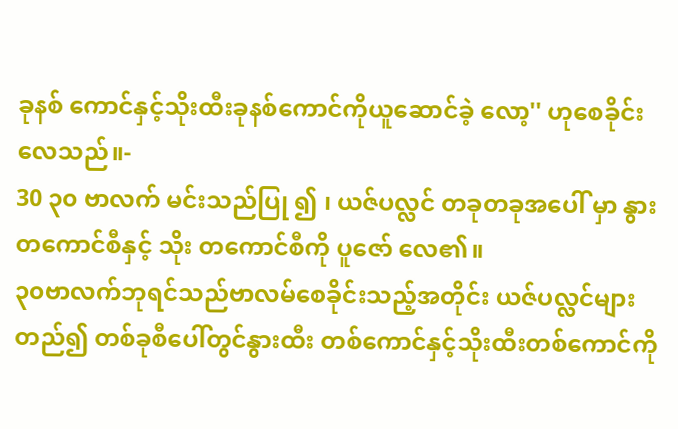ခုနစ် ကောင်နှင့်သိုးထီးခုနစ်ကောင်ကိုယူဆောင်ခဲ့ လော့'' ဟုစေခိုင်းလေသည်။-
30 ၃၀ ဗာလက် မင်းသည်ပြု ၍ ၊ ယဇ်ပလ္လင် တခုတခုအပေါ် မှာ နွား တကောင်စီနှင့် သိုး တကောင်စီကို ပူဇော် လေ၏။
၃၀ဗာလက်ဘုရင်သည်ဗာလမ်စေခိုင်းသည့်အတိုင်း ယဇ်ပလ္လင်များတည်၍ တစ်ခုစီပေါ်တွင်နွားထီး တစ်ကောင်နှင့်သိုးထီးတစ်ကောင်ကို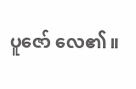ပူဇော် လေ၏။